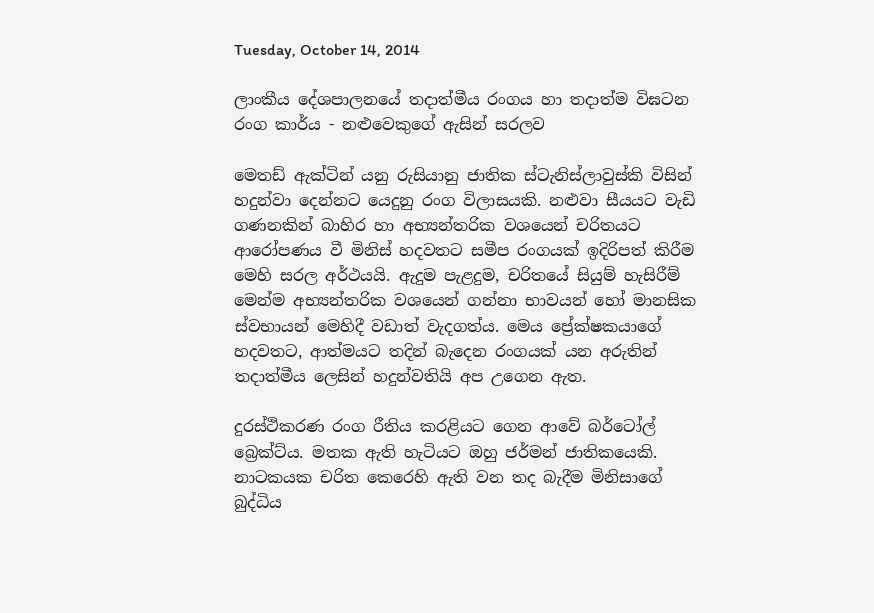Tuesday, October 14, 2014

ලාංකීය ‍දේශපාලනයේ තදාත්මීය රංගය හා තදාත්ම විඝටන රංග කාර්ය - නළුවෙකුගේ ඇසින් සරලව

මෙතඩ් ඇක්ටින් යනු රුසියානු ජාතික ස්ටැනිස්ලාවුස්කි විසින් හදුන්වා දෙන්නට යෙදුනු රංග විලාසයකි. නළුවා සීයයට වැඩි ගණනකින් බාහිර හා අභ්‍යන්තරික වශයෙන් චරිතයට ආරෝපණය වී මිනිස් හදවතට සමීප රංගයක් ඉදිරිපත් කිරීම මෙහි සරල අර්ථයයි. ඇදුම පැළදුම, චරිතයේ සියුම් හැසිරීම් මෙන්ම අභ්‍යන්තරික වශයෙන් ගන්නා භාවයන් හෝ මානසික ස්වභායන් මෙහිදී වඩාත් වැදගත්ය. මෙය ප්‍රේක්ෂකයාගේ හදවතට, ආත්මයට තදින් බැදෙන රංගයක් යන අරුතින් තදාත්මීය ලෙසින් හදුන්වතියි අප උගෙන ඇත.

දුරස්ථිකරණ රංග රීතිය කරළියට ගෙන ආවේ බර්ටෝල් බ්‍රෙක්ට්ය. මතක ඇති හැටියට ඔහු ජර්මන් ජාතිකයෙකි. නාටකයක චරිත කෙරෙහි ඇති වන තද බැදීම මිනිසාගේ බුද්ධිය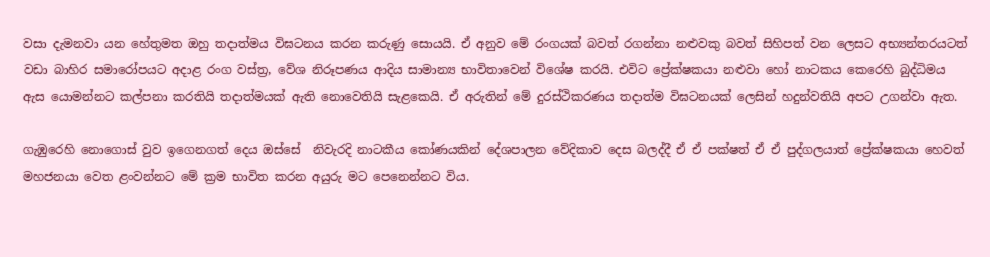වසා දැමනවා යන හේතුමත ඔහු තදාත්මය විඝටනය කරන කරුණු සොයයි. ඒ අනුව මේ රංගයක් බවත් රගන්නා නළුවකු බවත් සිහිපත් වන ලෙසට අභ්‍යන්තරයටත් වඩා බාහිර සමාරෝපයට අදාළ රංග වස්ත්‍ර, වේශ නිරූපණය ආදිය සාමාන්‍ය භාවිත‍ාවෙන් විශේෂ කරයි. එවිට ප්‍රේක්ෂකයා නළුවා හෝ නාටකය කෙරෙහි බුද්ධිමය ඇස යොමන්නට කල්පනා කරතියි තදාත්මයක් ඇති නොවෙතියි සැළකෙයි. ඒ අරුතින් මේ දුරස්ථිකරණය තදාත්ම විඝටනයක් ලෙසින් හදුන්වතියි අපට උගන්වා ඇත.

ගැඹුරෙහි නොගොස් වුව ඉගෙනගත් දෙය ඔස්සේ  නිවැරදි නාටකීය කෝණයකින් දේශපාලන වේදිකා‍ව දෙස බලද්දී ඒ ඒ පක්ෂත් ඒ ඒ පුද්ගලයාත් ප්‍රේක්ෂකයා හෙවත් මහජනයා වෙත ළංවන්නට මේ ක්‍රම භාවිත කරන අයුරු මට පෙනෙන්නට විය.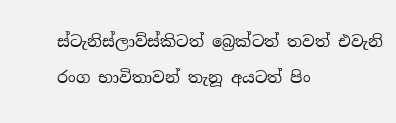ස්ටැනිස්ලාව්ස්කිටත් බ්‍රෙක්ටත් තවත් එවැනි රංග භාවිතාවන් තැනූ අයටත් පිං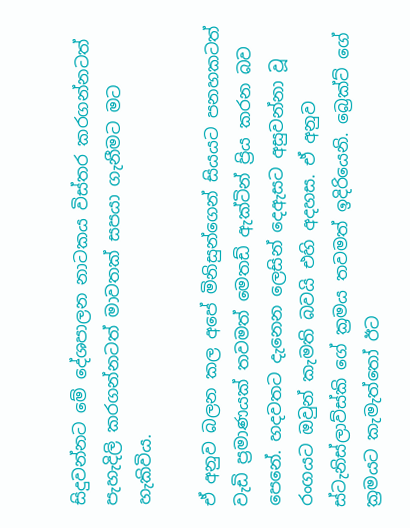සිදුවන්නට මේ දේශපාලන නාටකය විස්තර කරගන්නටත් පැහැදිලි කරගන්නටත් මාවතක් සපයා ගැනීමට මට හැකිවිය.

ඒ අනුව බලන කල අපේ මිනිසුන්ගෙන් සියයට පනහකටත් වැඩි ප්‍රමාණයක් තවමත් මෙතඩ් ඇක්ටින් ප්‍රිය කරන බව පෙනේ. හදවතට දැනෙන ලෙසින් දෙඇසට අසුවන්නා වූ රංගයට ඔවුන් කැමති බවයි එහි අදහස. ඒ අනුව ස්ටැනිස්ලාව්ස්කි ගේ ක්‍රමය තවමත් ඉදිරියෙනි. බ්‍රෙක්ට් ගේ ක්‍රමයට කැමැත්තෝ ඊට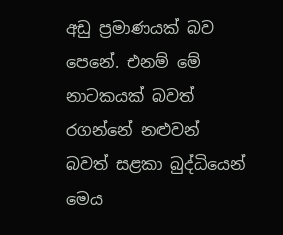අඩු ප්‍රමාණයක් බව පෙනේ. එනම් මේ නාටකයක් බවත් රගන්නේ නළුවන් බවත් සළකා බුද්ධියෙන් මෙය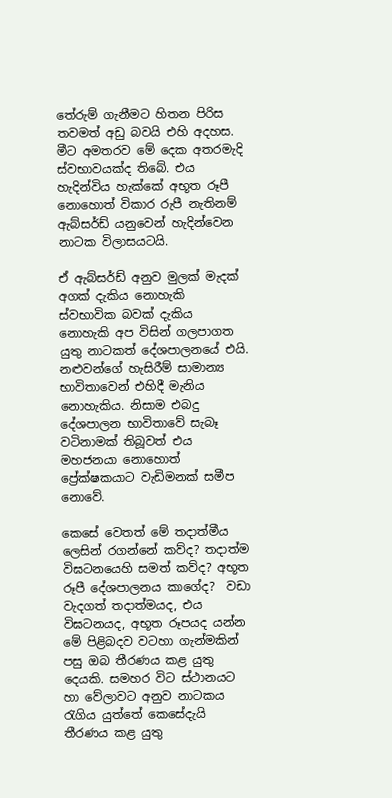තේරුම් ගැනීමට හිතන පිරිස තවමත් අඩු බවයි එහි අදහස. මීට අමතරව මේ දෙක අතරමැදි ස්වභාවයක්ද තිබේ. එය හැදින්විය හැක්කේ අභූත රූපී නොහොත් විකාර රුපී නැතිනම් ඇබ්සර්ඩ් යනුවෙන් හැදින්වෙන නාටක විලාසයටයි.

ඒ ඇබ්සර්ඩ් අනුව මුලක් මැදක් අගක් දැකිය නොහැකි ස්වභාවික බවක් දැකිය නොහැකි අප විසින් ගලපාගත යුතු නාටකත් දේශපාලනයේ එයි. නළුවන්ගේ හැසිරීම් සාමාන්‍ය භාවිතාවෙන් එහිදී මැනිය නොහැකිය. නිසාම එබදු දේශපාලන භාවිතාවේ සැබෑ වටිනාමක් තිබූවත් එය මහජනයා නොහොත් ප්‍රේක්ෂකයාට වැඩිමනක් සමීප නොවේ.

කෙසේ වෙතත් මේ තදාත්මීය ලෙසින් රගන්නේ කව්ද? තදාත්ම විඝටනයෙහි සමත් කව්ද? අභූත රූපී දේශපාලනය කාගේද?  වඩා වැදගත් තදාත්මයද, එය විඝටනයද, අභූත රූපයද යන්න මේ පිළිබදව වටහා ගැන්මකින් පසු ඔබ තීරණය කළ යුතු දෙයකි. සමහර විට ස්ථානයට හා වේලාවට අනුව නාටකය රැගිය යුත්තේ කෙසේදැයි තීරණය කළ යුතු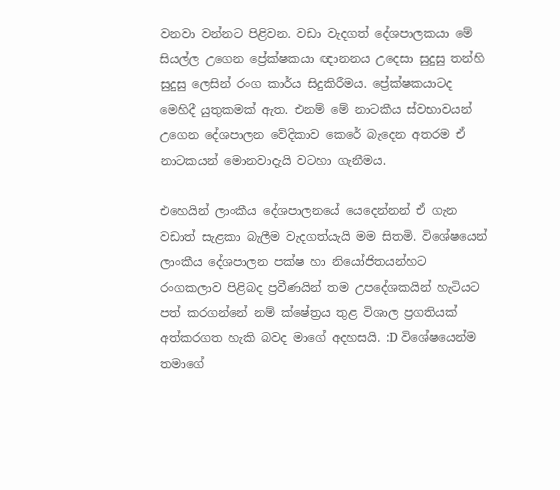වනවා වන්නට පිළිවන. වඩා වැදගත් දේශපාලකයා මේ සියල්ල උගෙන ප්‍රේක්ෂකයා ‍ඥානනය උදෙසා සුදුසු තන්හි සුදුසු ලෙසින් රංග කාර්ය සිදුකිරීමය. ප්‍රේක්ෂකයාටද මෙහිදී යුතුකමක් ඇත. එනම් මේ නාටකීය ස්වභාවයන් උගෙන දේශපාලන වේදිකාව කෙරේ බැදෙන අතරම ඒ නාටකයන් මොනවාදැයි වටහා ගැනීමය.

එහෙයින් ලාංකීය දේශපාල‍නයේ යෙදෙන්නන් ඒ ගැන වඩාත් සැළකා බැලීම වැදගත්යැයි මම සිතමි. විශේෂයෙන් ලාංකීය දේශපාලන පක්ෂ හා නියෝජිතයන්හට රංගකලාව පිළිබද ප්‍රවීණයින් තම උපදේශකයින් හැටියට පත් කරගන්නේ නම් ‍ක්ෂේත්‍රය තුළ විශාල ප්‍රගතියක් අත්කරගත හැකි බවද මාගේ අදහසයි. :D විශේෂයෙන්ම තමාගේ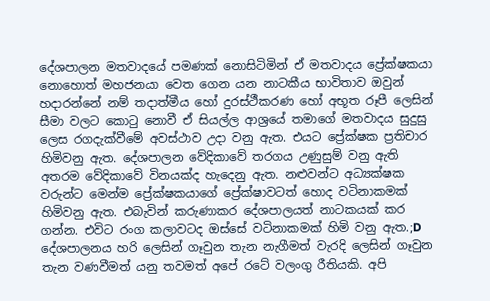දේශපාල‍න මතවාදයේ පමණක් නොසිටිමින් ඒ මතවාදය ප්‍රේක්ෂකයා නොහොත් මහජනයා වෙත ගෙන යන නාටකීය භාවිතාව ඔවුන් හදාරන්නේ නම් තදාත්මීය හෝ දුරස්ථීකරණ හෝ අභූත රූපී ලෙසින් සීමා වලට කොටු නොවී ‍ඒ සියල්ල ආශ්‍රයේ තමාගේ මතවාදය සුදුසු ලෙස රගදැක්වීමේ අවස්ථාව උදා වනු ඇත. එයට ප්‍රේක්ෂක ප්‍රතිචාර හිමිවනු ඇත. දේශපාලන වේදිකාවේ තරගය උණුසුම් වනු ඇති අතරම වේදිකාවේ විනයක්ද හැදෙනු ඇත. නළුවන්ට අධ්‍යක්ෂක වරුන්ට මෙන්ම ප්‍රේක්ෂකයාගේ ප්‍රේක්ෂාවටත් හොද වටිනාකමක් හිමිවනු ඇත. එබැවින් කරුණාකර දේශපාලයත් නාටකයක් කර ගන්න. එවිට රංග කලාවටද ඔස්සේ වටිනාකමක් හිමි වනු ඇත.;D දේශපාලනය හරි ලෙසින් ගෑවුන තැන නැගීමත් වැරදි ලෙසින් ගෑවුන තැන වණවීමත් යනු තවමත් අපේ ර‍ටේ වලංගු රීතියකි. අපි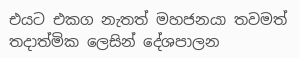එයට එකග නැතත් මහජනයා තවමත් තදාත්මික ලෙසින් දේශපාලන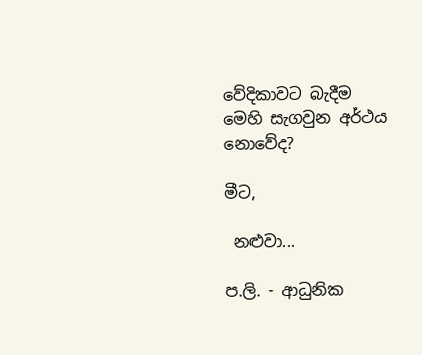වේදිකාවට බැදීම මෙහි සැගවුන අර්ථය නොවේද?

මීට,

 නළුවා...

ප.ලි. - ආධුනික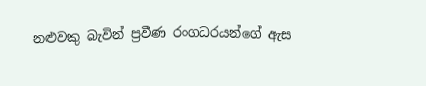නළුවකු බැවින් ප්‍රවීණ රංගධරයන්ගේ ඇස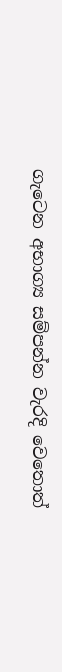ගැටෙන අභාග්‍ය සම්පන්න වැරදි වෙතොත්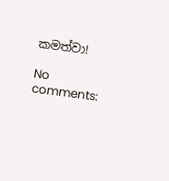කමත්වා!

No comments: